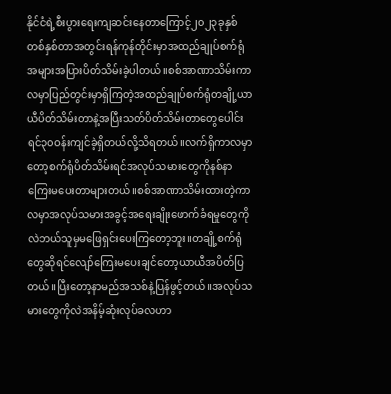နိုင်ငံရဲ့စီးပွားရေးကျဆင်းနေတာကြောင့်၂၀၂၃ခုနှစ်တစ်နှစ်တာအတွင်းရန်ကုန်တိုင်းမှာအထည်ချုပ်စက်ရုံအများအပြားပိတ်သိမ်းခဲ့ပါတယ်။စစ်အာဏာသိမ်းကာလမှာပြည်တွင်းမှာရှိကြတဲ့အထည်ချုပ်စက်ရုံတချို့ယာယီပိတ်သိမ်းတာနဲ့အပြီးသတ်ပိတ်သိမ်းတာတွေပေါင်းရင်၃၀ဝန်းကျင်ခဲ့ရှိတယ်လို့သိရတယ်။လက်ရှိကာလမှာတော့စက်ရုံပိတ်သိမ်းရင်အလုပ်သမားတွေကိုနစ်နာကြေးမပေးတာများတယ်။စစ်အာဏာသိမ်းထားတဲ့ကာလမှာအလုပ်သမားအခွင့်အရေးချိုးဖောက်ခံရမှုတွေကိုလဲဘယ်သူမှမဖြေရှင်းပေးကြတော့ဘူး။တချို့စက်ရုံတွေဆိုရင်လျော်ကြေးမပေးချင်တော့ယာယီအပိတ်ပြတယ်။ပြီးတော့နာမည်အသစ်နဲ့ပြန်ဖွင့်တယ်။အလုပ်သမားတွေကိုလဲအနိမ့်ဆုံးလုပ်ခလဟာ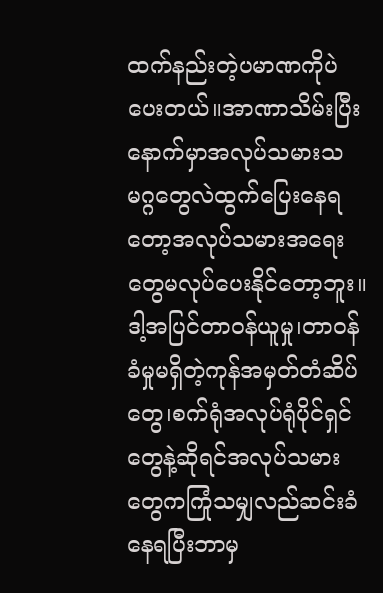ထက်နည်းတဲ့ပမာဏကိုပဲပေးတယ်။အာဏာသိမ်းပြီးနောက်မှာအလုပ်သမားသမဂ္ဂတွေလဲထွက်ပြေးနေရတော့အလုပ်သမားအရေးတွေမလုပ်ပေးနိုင်တော့ဘူး။ဒါ့အပြင်တာဝန်ယူမှု၊တာဝန်ခံမှုမရှိတဲ့ကုန်အမှတ်တံဆိပ်တွေ၊စက်ရုံအလုပ်ရုံပိုင်ရှင်တွေနဲ့ဆိုရင်အလုပ်သမားတွေကကြုံသမျှလည်ဆင်းခံနေရပြီးဘာမှ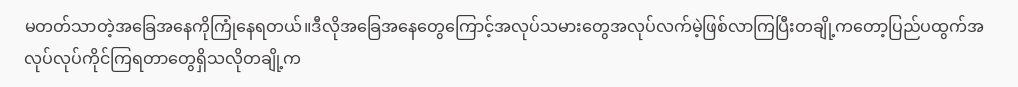မတတ်သာတဲ့အခြေအနေကိုကြုံနေရတယ်။ဒီလိုအခြေအနေတွေကြောင့်အလုပ်သမားတွေအလုပ်လက်မဲ့ဖြစ်လာကြပြီးတချို့ကတော့ပြည်ပထွက်အလုပ်လုပ်ကိုင်ကြရတာတွေရှိသလိုတချို့က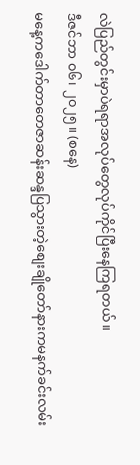လဲပြည်တွင်းမှာပဲရရာအလုပ်တွေလုပ်ကိုင်ပြီးနေကြရတယ်။
ဒီဇင်ဘာ ၀၆၊ ၂၀၂၅။ (စနေ)
မနေ့ကဒေါက်တာတေဇာဆန်းဆန္ဒပြသွားတဲ့စျေးချိုတော်နားကမနက်ခင်းလမ်း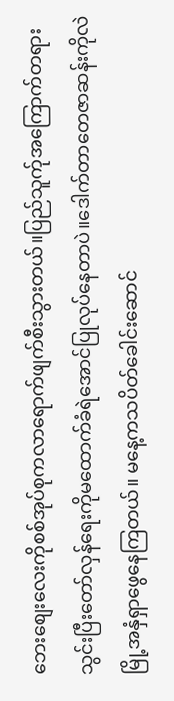ဘေးစျေးလေးကိုစစ်အုပ်စုကလာရောက်ဖျက်စီးသွားတယ်။ပြည်သူက်ုအကြောက်တရားသွင်းပြီးတော်လှန်ရေးကိုမထောက်ခံရဲအောင်ပြုလုပ်နေတာပဲ။ဒေါက်တာတေဇာဆန်းကိုလဲမြို့အနှံရှာဖွေနေကြတယ်။ မနေ့ကသပိတ်ခေါင်းဆောင်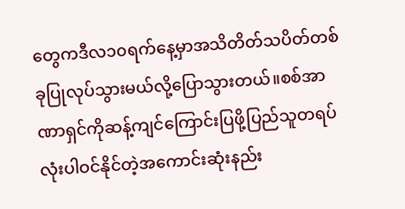တွေကဒီလ၁၀ရက်နေ့မှာအသိတိတ်သပိတ်တစ်ခုပြုလုပ်သွားမယ်လို့ပြောသွားတယ်။စစ်အာဏာရှင်ကိုဆန့်ကျင်ကြောင်းပြဖို့ပြည်သူတရပ်လုံးပါဝင်နိုင်တဲ့အကောင်းဆုံးနည်း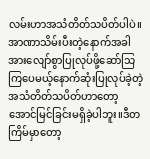လမ်းဟာအသံတိတ်သပိတ်ပါပဲ။အာဏာသိမ်းပီးတဲ့နောက်အခါအားလျော်စွာပြုလုပ်ဖို့ဆော်သြကြပေမယ့်နောက်ဆုံးပြုလုပ်ခဲ့တဲ့အသံတိတ်သပိတ်ဟာတော့အောင်မြင်ခြင်းမရှိခဲ့ပါဘူး။ဒီတကြိမ်မှာတော့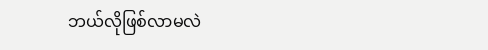ဘယ်လိုဖြစ်လာမလဲ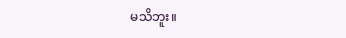မသိဘူး။